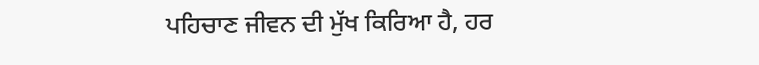ਪਹਿਚਾਣ ਜੀਵਨ ਦੀ ਮੁੱਖ ਕਿਰਿਆ ਹੈ, ਹਰ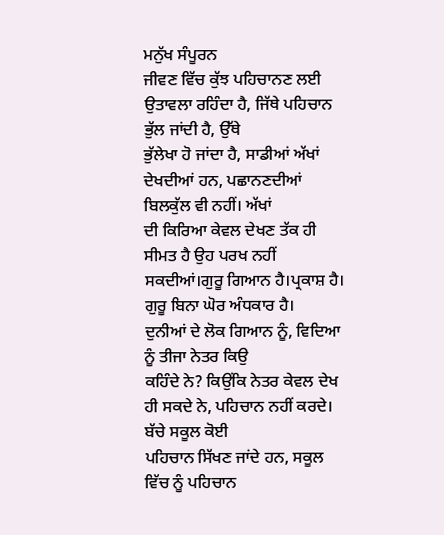ਮਨੁੱਖ ਸੰਪੂਰਨ
ਜੀਵਣ ਵਿੱਚ ਕੁੱਝ ਪਹਿਚਾਨਣ ਲਈ ਉਤਾਵਲਾ ਰਹਿੰਦਾ ਹੈ, ਜਿੱਥੇ ਪਹਿਚਾਨ ਭੁੱਲ ਜਾਂਦੀ ਹੈ, ਉੱਥੇ
ਭੁੱਲੇਖਾ ਹੋ ਜਾਂਦਾ ਹੈ, ਸਾਡੀਆਂ ਅੱਖਾਂ ਦੇਖਦੀਆਂ ਹਨ, ਪਛਾਨਣਦੀਆਂ ਬਿਲਕੁੱਲ ਵੀ ਨਹੀਂ। ਅੱਖਾਂ
ਦੀ ਕਿਰਿਆ ਕੇਵਲ ਦੇਖਣ ਤੱਕ ਹੀ ਸੀਮਤ ਹੈ ਉਹ ਪਰਖ ਨਹੀਂ ਸਕਦੀਆਂ।ਗੁਰੂ ਗਿਆਨ ਹੈ।ਪ੍ਰਕਾਸ਼ ਹੈ।
ਗੁਰੂ ਬਿਨਾ ਘੋਰ ਅੰਧਕਾਰ ਹੈ।
ਦੁਨੀਆਂ ਦੇ ਲੋਕ ਗਿਆਨ ਨੂੰ, ਵਿਦਿਆ ਨੂੰ ਤੀਜਾ ਨੇਤਰ ਕਿਉ
ਕਹਿੰਦੇ ਨੇ? ਕਿਉਂਕਿ ਨੇਤਰ ਕੇਵਲ ਦੇਖ ਹੀ ਸਕਦੇ ਨੇ, ਪਹਿਚਾਨ ਨਹੀਂ ਕਰਦੇ। ਬੱਚੇ ਸਕੂਲ ਕੋਈ
ਪਹਿਚਾਨ ਸਿੱਖਣ ਜਾਂਦੇ ਹਨ, ਸਕੂਲ ਵਿੱਚ ਨੂੰ ਪਹਿਚਾਨ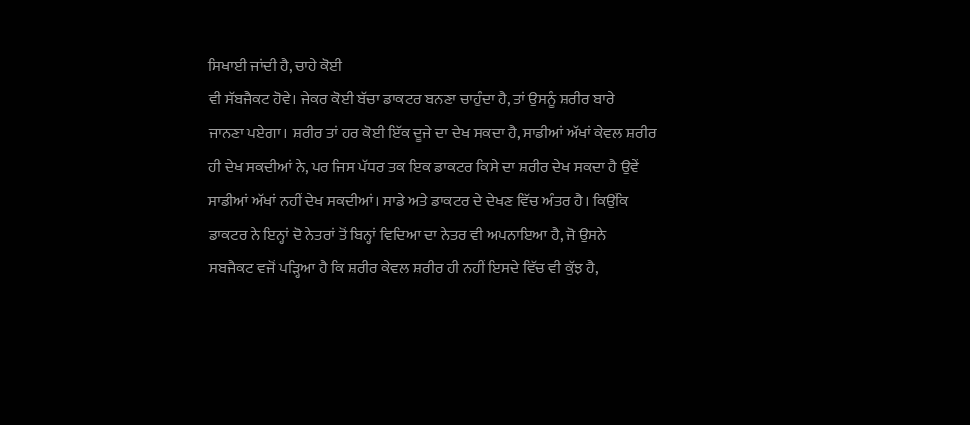ਸਿਖਾਈ ਜਾਂਦੀ ਹੈ, ਚਾਹੇ ਕੋਈ
ਵੀ ਸੱਬਜੈਕਟ ਹੋਵੇ। ਜੇਕਰ ਕੋਈ ਬੱਚਾ ਡਾਕਟਰ ਬਨਣਾ ਚਾਹੁੰਦਾ ਹੈ, ਤਾਂ ਉਸਨੂੰ ਸ਼ਰੀਰ ਬਾਰੇ
ਜਾਨਣਾ ਪਏਗਾ। ਸ਼ਰੀਰ ਤਾਂ ਹਰ ਕੋਈ ਇੱਕ ਦੂਜੇ ਦਾ ਦੇਖ ਸਕਦਾ ਹੈ, ਸਾਡੀਆਂ ਅੱਖਾਂ ਕੇਵਲ ਸ਼ਰੀਰ
ਹੀ ਦੇਖ ਸਕਦੀਆਂ ਨੇ, ਪਰ ਜਿਸ ਪੱਧਰ ਤਕ ਇਕ ਡਾਕਟਰ ਕਿਸੇ ਦਾ ਸ਼ਰੀਰ ਦੇਖ ਸਕਦਾ ਹੈ ਉਵੇਂ
ਸਾਡੀਆਂ ਅੱਖਾਂ ਨਹੀਂ ਦੇਖ ਸਕਦੀਆਂ। ਸਾਡੇ ਅਤੇ ਡਾਕਟਰ ਦੇ ਦੇਖਣ ਵਿੱਚ ਅੰਤਰ ਹੈ। ਕਿਉਂਕਿ
ਡਾਕਟਰ ਨੇ ਇਨ੍ਹਾਂ ਦੋ ਨੇਤਰਾਂ ਤੋਂ ਬਿਨ੍ਹਾਂ ਵਿਦਿਆ ਦਾ ਨੇਤਰ ਵੀ ਅਪਨਾਇਆ ਹੈ, ਜੋ ਉਸਨੇ
ਸਬਜੈਕਟ ਵਜੋਂ ਪੜ੍ਹਿਆ ਹੈ ਕਿ ਸ਼ਰੀਰ ਕੇਵਲ ਸ਼ਰੀਰ ਹੀ ਨਹੀਂ ਇਸਦੇ ਵਿੱਚ ਵੀ ਕੁੱਝ ਹੈ,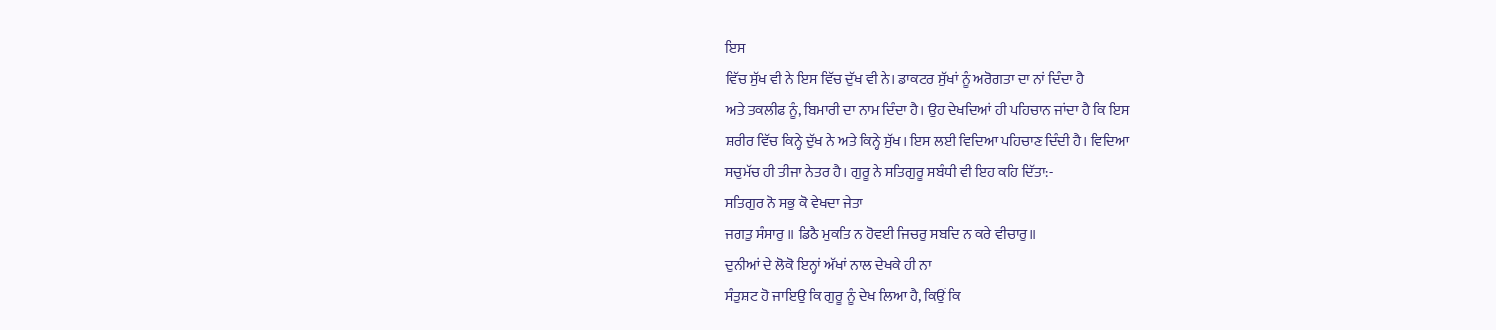ਇਸ
ਵਿੱਚ ਸੁੱਖ ਵੀ ਨੇ ਇਸ ਵਿੱਚ ਦੁੱਖ ਵੀ ਨੇ। ਡਾਕਟਰ ਸੁੱਖਾਂ ਨੂੰ ਅਰੋਗਤਾ ਦਾ ਨਾਂ ਦਿੰਦਾ ਹੈ
ਅਤੇ ਤਕਲੀਫ ਨੂੰ, ਬਿਮਾਰੀ ਦਾ ਨਾਮ ਦਿੰਦਾ ਹੈ। ਉਹ ਦੇਖਦਿਆਂ ਹੀ ਪਹਿਚਾਨ ਜਾਂਦਾ ਹੈ ਕਿ ਇਸ
ਸ਼ਰੀਰ ਵਿੱਚ ਕਿਨ੍ਹੇ ਦੁੱਖ ਨੇ ਅਤੇ ਕਿਨ੍ਹੇ ਸੁੱਖ। ਇਸ ਲਈ ਵਿਦਿਆ ਪਹਿਚਾਣ ਦਿੰਦੀ ਹੈ। ਵਿਦਿਆ
ਸਚੁਮੱਚ ਹੀ ਤੀਜਾ ਨੇਤਰ ਹੈ। ਗੁਰੂ ਨੇ ਸਤਿਗੁਰੂ ਸਬੰਧੀ ਵੀ ਇਹ ਕਹਿ ਦਿੱਤਾ:-
ਸਤਿਗੁਰ ਨੋ ਸਭੁ ਕੋ ਵੇਖਦਾ ਜੇਤਾ
ਜਗਤੁ ਸੰਸਾਰੁ ॥ ਡਿਠੈ ਮੁਕਤਿ ਨ ਹੋਵਈ ਜਿਚਰੁ ਸਬਦਿ ਨ ਕਰੇ ਵੀਚਾਰੁ॥
ਦੁਨੀਆਂ ਦੇ ਲੋਕੋ ਇਨ੍ਹਾਂ ਅੱਖਾਂ ਨਾਲ ਦੇਖਕੇ ਹੀ ਨਾ
ਸੰਤੁਸ਼ਟ ਹੋ ਜਾਇਉ ਕਿ ਗੁਰੂ ਨੂੰ ਦੇਖ ਲਿਆ ਹੈ, ਕਿਉਂ ਕਿ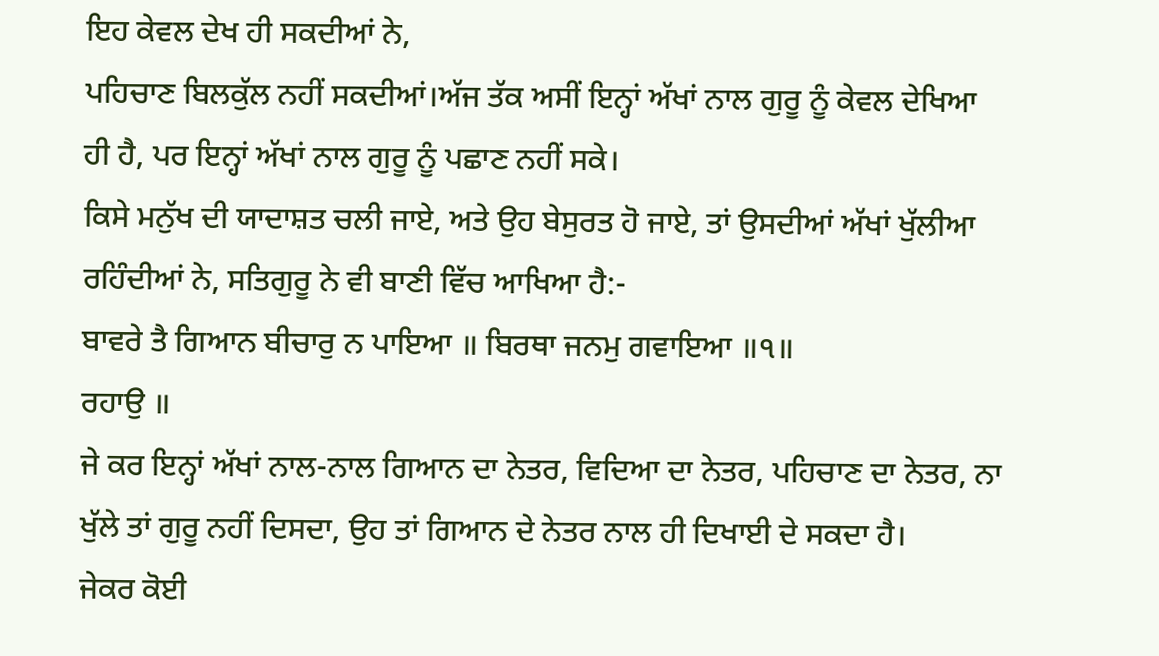ਇਹ ਕੇਵਲ ਦੇਖ ਹੀ ਸਕਦੀਆਂ ਨੇ,
ਪਹਿਚਾਣ ਬਿਲਕੁੱਲ ਨਹੀਂ ਸਕਦੀਆਂ।ਅੱਜ ਤੱਕ ਅਸੀਂ ਇਨ੍ਹਾਂ ਅੱਖਾਂ ਨਾਲ ਗੁਰੂ ਨੂੰ ਕੇਵਲ ਦੇਖਿਆ
ਹੀ ਹੈ, ਪਰ ਇਨ੍ਹਾਂ ਅੱਖਾਂ ਨਾਲ ਗੁਰੂ ਨੂੰ ਪਛਾਣ ਨਹੀਂ ਸਕੇ।
ਕਿਸੇ ਮਨੁੱਖ ਦੀ ਯਾਦਾਸ਼ਤ ਚਲੀ ਜਾਏ, ਅਤੇ ਉਹ ਬੇਸੁਰਤ ਹੋ ਜਾਏ, ਤਾਂ ਉਸਦੀਆਂ ਅੱਖਾਂ ਖੁੱਲੀਆ
ਰਹਿੰਦੀਆਂ ਨੇ, ਸਤਿਗੁਰੂ ਨੇ ਵੀ ਬਾਣੀ ਵਿੱਚ ਆਖਿਆ ਹੈ:-
ਬਾਵਰੇ ਤੈ ਗਿਆਨ ਬੀਚਾਰੁ ਨ ਪਾਇਆ ॥ ਬਿਰਥਾ ਜਨਮੁ ਗਵਾਇਆ ॥੧॥
ਰਹਾਉ ॥
ਜੇ ਕਰ ਇਨ੍ਹਾਂ ਅੱਖਾਂ ਨਾਲ-ਨਾਲ ਗਿਆਨ ਦਾ ਨੇਤਰ, ਵਿਦਿਆ ਦਾ ਨੇਤਰ, ਪਹਿਚਾਣ ਦਾ ਨੇਤਰ, ਨਾ
ਖੁੱਲੇ ਤਾਂ ਗੁਰੂ ਨਹੀਂ ਦਿਸਦਾ, ਉਹ ਤਾਂ ਗਿਆਨ ਦੇ ਨੇਤਰ ਨਾਲ ਹੀ ਦਿਖਾਈ ਦੇ ਸਕਦਾ ਹੈ।
ਜੇਕਰ ਕੋਈ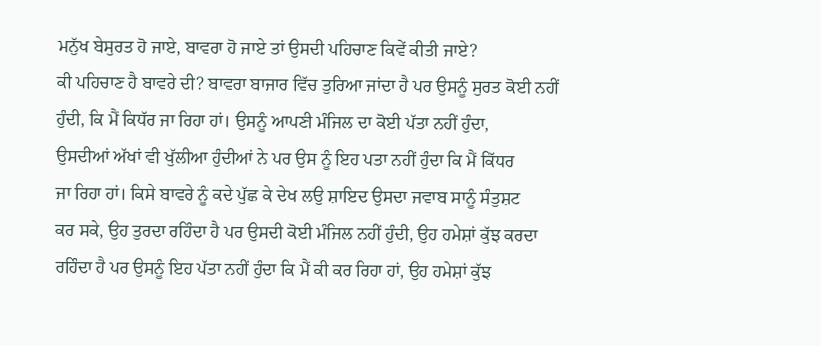ਮਨੁੱਖ ਬੇਸੁਰਤ ਹੋ ਜਾਏ, ਬਾਵਰਾ ਹੋ ਜਾਏ ਤਾਂ ਉਸਦੀ ਪਹਿਚਾਣ ਕਿਵੇਂ ਕੀਤੀ ਜਾਏ?
ਕੀ ਪਹਿਚਾਣ ਹੈ ਬਾਵਰੇ ਦੀ? ਬਾਵਰਾ ਬਾਜਾਰ ਵਿੱਚ ਤੁਰਿਆ ਜਾਂਦਾ ਹੈ ਪਰ ਉਸਨੂੰ ਸੁਰਤ ਕੋਈ ਨਹੀਂ
ਹੁੰਦੀ, ਕਿ ਮੈਂ ਕਿਧੱਰ ਜਾ ਰਿਹਾ ਹਾਂ। ਉਸਨੂੰ ਆਪਣੀ ਮੰਜਿਲ ਦਾ ਕੋਈ ਪੱਤਾ ਨਹੀਂ ਹੁੰਦਾ,
ਉਸਦੀਆਂ ਅੱਖਾਂ ਵੀ ਖੁੱਲੀਆ ਹੁੰਦੀਆਂ ਨੇ ਪਰ ਉਸ ਨੂੰ ਇਹ ਪਤਾ ਨਹੀਂ ਹੁੰਦਾ ਕਿ ਮੈਂ ਕਿੱਧਰ
ਜਾ ਰਿਹਾ ਹਾਂ। ਕਿਸੇ ਬਾਵਰੇ ਨੂੰ ਕਦੇ ਪੁੱਛ ਕੇ ਦੇਖ ਲਉ ਸ਼ਾਇਦ ਉਸਦਾ ਜਵਾਬ ਸਾਨੂੰ ਸੰਤੁਸ਼ਟ
ਕਰ ਸਕੇ, ਉਹ ਤੁਰਦਾ ਰਹਿੰਦਾ ਹੈ ਪਰ ਉਸਦੀ ਕੋਈ ਮੰਜਿਲ ਨਹੀਂ ਹੁੰਦੀ, ਉਹ ਹਮੇਸ਼ਾਂ ਕੁੱਝ ਕਰਦਾ
ਰਹਿੰਦਾ ਹੈ ਪਰ ਉਸਨੂੰ ਇਹ ਪੱਤਾ ਨਹੀਂ ਹੁੰਦਾ ਕਿ ਮੈਂ ਕੀ ਕਰ ਰਿਹਾ ਹਾਂ, ਉਹ ਹਮੇਸ਼ਾਂ ਕੁੱਝ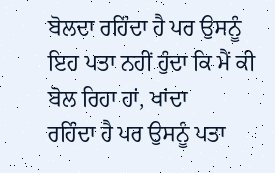ਬੋਲਦਾ ਰਹਿੰਦਾ ਹੈ ਪਰ ਉਸਨੂੰ ਇਹ ਪਤਾ ਨਹੀਂ ਹੁੰਦਾ ਕਿ ਮੈਂ ਕੀ ਬੋਲ ਰਿਹਾ ਹਾਂ, ਖਾਂਦਾ
ਰਹਿੰਦਾ ਹੈ ਪਰ ਉਸਨੂੰ ਪਤਾ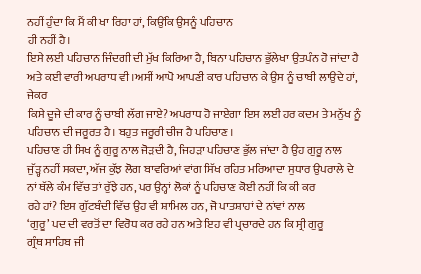ਨਹੀਂ ਹੁੰਦਾ ਕਿ ਮੈਂ ਕੀ ਖਾ ਰਿਹਾ ਹਾਂ, ਕਿਉਂਕਿ ਉਸਨੂੰ ਪਹਿਚਾਨ
ਹੀ ਨਹੀਂ ਹੈ।
ਇਸੇ ਲਈ ਪਹਿਚਾਨ ਜਿੰਦਗੀ ਦੀ ਮੁੱਖ ਕਿਰਿਆ ਹੈ, ਬਿਨਾ ਪਹਿਚਾਨ ਭੁੱਲੇਖਾ ਉਤਪੰਨ ਹੋ ਜਾਂਦਾ ਹੈ
ਅਤੇ ਕਈ ਵਾਰੀ ਅਪਰਾਧ ਵੀ।ਅਸੀਂ ਆਪੋ ਆਪਣੀ ਕਾਰ ਪਹਿਚਾਨ ਕੇ ਉਸ ਨੂੰ ਚਾਬੀ ਲਾਉਦੇ ਹਾਂ, ਜੇਕਰ
ਕਿਸੇ ਦੂਜੇ ਦੀ ਕਾਰ ਨੂੰ ਚਾਬੀ ਲੱਗ ਜਾਏ? ਅਪਰਾਧ ਹੋ ਜਾਏਗਾ ਇਸ ਲਈ ਹਰ ਕਦਮ ਤੇ ਮਨੁੱਖ ਨੂੰ
ਪਹਿਚਾਨ ਦੀ ਜਰੂਰਤ ਹੈ। ਬਹੁਤ ਜਰੂਰੀ ਚੀਜ ਹੈ ਪਹਿਚਾਣ ।
ਪਹਿਚਾਣ ਹੀ ਸਿਖ ਨੂੰ ਗੁਰੂ ਨਾਲ ਜੋੜਦੀ ਹੈ, ਜਿਹੜਾ ਪਹਿਚਾਣ ਭੁੱਲ ਜਾਂਦਾ ਹੈ ਉਹ ਗੁਰੂ ਨਾਲ
ਜੁੱੜ੍ਹ ਨਹੀਂ ਸਕਦਾ, ਅੱਜ ਕੁੱਝ ਲੋਗ ਬਾਵਰਿਆਂ ਵਾਂਗ ਸਿੱਖ ਰਹਿਤ ਮਰਿਆਦਾ ਸੁਧਾਰ ਉਪਰਾਲੇ ਦੇ
ਨਾਂ ਥੱਲੇ ਕੰਮ ਵਿੱਚ ਤਾਂ ਰੁੱਝੇ ਹਨ, ਪਰ ਉਨ੍ਹਾਂ ਲੋਕਾਂ ਨੂੰ ਪਹਿਚਾਣ ਕੋਈ ਨਹੀਂ ਕਿ ਕੀ ਕਰ
ਰਹੇ ਹਾਂ? ਇਸ ਗੁੱਟਬੰਦੀ ਵਿੱਚ ਉਹ ਵੀ ਸ਼ਾਮਿਲ ਹਨ, ਜੋ ਪਾਤਸ਼ਾਹਾਂ ਦੇ ਨਾਂਵਾਂ ਨਾਲ
‘ਗੁਰੂ’ ਪਦ ਦੀ ਵਰਤੋਂ ਦਾ ਵਿਰੋਧ ਕਰ ਰਹੇ ਹਨ ਅਤੇ ਇਹ ਵੀ ਪ੍ਰਚਾਰਦੇ ਹਨ ਕਿ ਸ੍ਰੀ ਗੁਰੂ
ਗ੍ਰੰਥ ਸਾਹਿਬ ਜੀ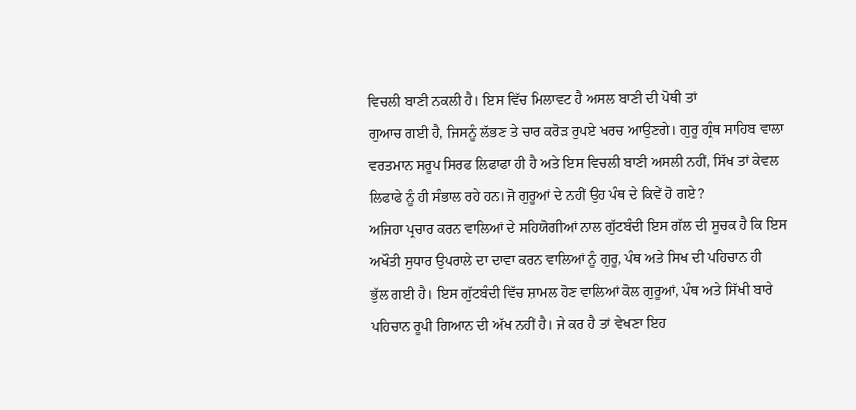ਵਿਚਲੀ ਬਾਣੀ ਨਕਲੀ ਹੈ। ਇਸ ਵਿੱਚ ਮਿਲਾਵਟ ਹੈ ਅਸਲ ਬਾਣੀ ਦੀ ਪੋਥੀ ਤਾਂ
ਗੁਆਚ ਗਈ ਹੈ, ਜਿਸਨੂੰ ਲੱਭਣ ਤੇ ਚਾਰ ਕਰੋੜ ਰੁਪਏ ਖਰਚ ਆਉਣਗੇ। ਗੁਰੂ ਗ੍ਰੰਥ ਸਾਹਿਬ ਵਾਲਾ
ਵਰਤਮਾਨ ਸਰੂਪ ਸਿਰਫ ਲਿਫਾਫਾ ਹੀ ਹੈ ਅਤੇ ਇਸ ਵਿਚਲੀ ਬਾਣੀ ਅਸਲੀ ਨਹੀਂ, ਸਿੱਖ ਤਾਂ ਕੇਵਲ
ਲਿਫਾਫੇ ਨੂੰ ਹੀ ਸੰਭਾਲ ਰਹੇ ਹਨ।ਜੋ ਗੁਰੂਆਂ ਦੇ ਨਹੀਂ ਉਹ ਪੰਥ ਦੇ ਕਿਵੇਂ ਹੋ ਗਏ?
ਅਜਿਹਾ ਪ੍ਰਚਾਰ ਕਰਨ ਵਾਲਿਆਂ ਦੇ ਸਹਿਯੋਗੀਆਂ ਨਾਲ ਗੁੱਟਬੰਦੀ ਇਸ ਗੱਲ ਦੀ ਸੂਚਕ ਹੈ ਕਿ ਇਸ
ਅਖੌਤੀ ਸੁਧਾਰ ਉਪਰਾਲੇ ਦਾ ਦਾਵਾ ਕਰਨ ਵਾਲਿਆਂ ਨੂੰ ਗੁਰੂ, ਪੰਥ ਅਤੇ ਸਿਖ ਦੀ ਪਹਿਚਾਨ ਹੀ
ਭੁੱਲ ਗਈ ਹੈ। ਇਸ ਗੁੱਟਬੰਦੀ ਵਿੱਚ ਸ਼ਾਮਲ ਹੋਣ ਵਾਲਿਆਂ ਕੋਲ ਗੁਰੂਆਂ, ਪੰਥ ਅਤੇ ਸਿੱਖੀ ਬਾਰੇ
ਪਹਿਚਾਨ ਰੂਪੀ ਗਿਆਨ ਦੀ ਅੱਖ ਨਹੀਂ ਹੈ। ਜੇ ਕਰ ਹੈ ਤਾਂ ਵੇਖਣਾ ਇਹ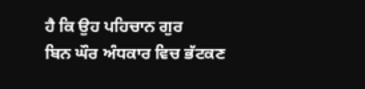ਹੈ ਕਿ ਉਹ ਪਹਿਚਾਨ ਗੁਰ
ਬਿਨ ਘੌਰ ਅੰਧਕਾਰ ਵਿਚ ਭੱਟਕਣ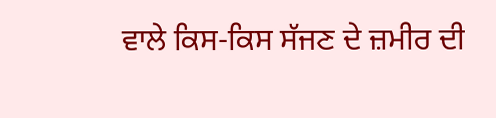ਵਾਲੇ ਕਿਸ-ਕਿਸ ਸੱਜਣ ਦੇ ਜ਼ਮੀਰ ਦੀ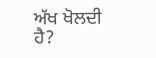ਅੱਖ ਖੋਲਦੀ ਹੈ?